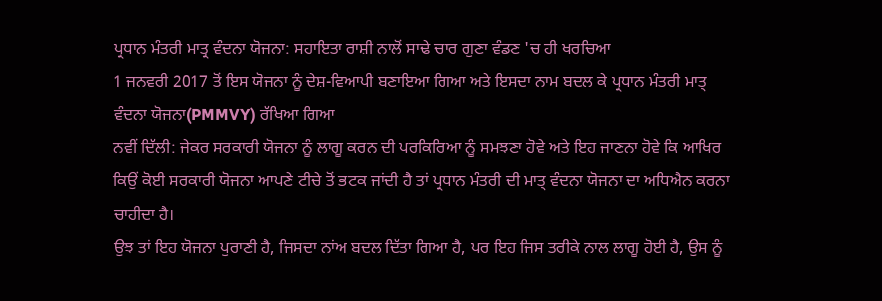ਪ੍ਰਧਾਨ ਮੰਤਰੀ ਮਾਤ੍ਰ ਵੰਦਨਾ ਯੋਜਨਾ: ਸਹਾਇਤਾ ਰਾਸ਼ੀ ਨਾਲੋਂ ਸਾਢੇ ਚਾਰ ਗੁਣਾ ਵੰਡਣ 'ਚ ਹੀ ਖਰਚਿਆ
1 ਜਨਵਰੀ 2017 ਤੋਂ ਇਸ ਯੋਜਨਾ ਨੂੰ ਦੇਸ਼-ਵਿਆਪੀ ਬਣਾਇਆ ਗਿਆ ਅਤੇ ਇਸਦਾ ਨਾਮ ਬਦਲ ਕੇ ਪ੍ਰਧਾਨ ਮੰਤਰੀ ਮਾਤ੍ ਵੰਦਨਾ ਯੋਜਨਾ(PMMVY) ਰੱਖਿਆ ਗਿਆ
ਨਵੀਂ ਦਿੱਲੀ: ਜੇਕਰ ਸਰਕਾਰੀ ਯੋਜਨਾ ਨੂੰ ਲਾਗੂ ਕਰਨ ਦੀ ਪਰਕਿਰਿਆ ਨੂੰ ਸਮਝਣਾ ਹੋਵੇ ਅਤੇ ਇਹ ਜਾਣਨਾ ਹੋਵੇ ਕਿ ਆਖਿਰ ਕਿਉਂ ਕੋਈ ਸਰਕਾਰੀ ਯੋਜਨਾ ਆਪਣੇ ਟੀਚੇ ਤੋਂ ਭਟਕ ਜਾਂਦੀ ਹੈ ਤਾਂ ਪ੍ਰਧਾਨ ਮੰਤਰੀ ਦੀ ਮਾਤ੍ ਵੰਦਨਾ ਯੋਜਨਾ ਦਾ ਅਧਿਐਨ ਕਰਨਾ ਚਾਹੀਦਾ ਹੈ।
ਉਝ ਤਾਂ ਇਹ ਯੋਜਨਾ ਪੁਰਾਣੀ ਹੈ, ਜਿਸਦਾ ਨਾਂਅ ਬਦਲ ਦਿੱਤਾ ਗਿਆ ਹੈ, ਪਰ ਇਹ ਜਿਸ ਤਰੀਕੇ ਨਾਲ ਲਾਗੂ ਹੋਈ ਹੈ, ਉਸ ਨੂੰ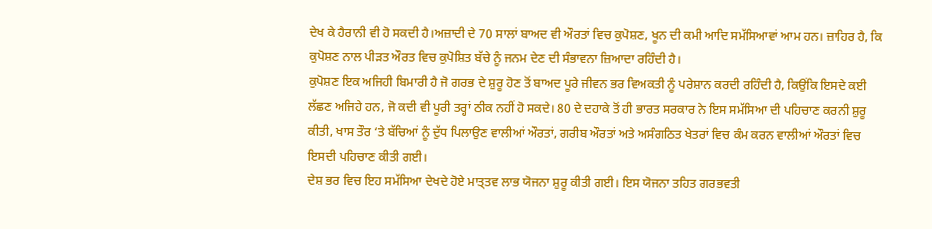ਦੇਖ ਕੇ ਹੈਰਾਨੀ ਵੀ ਹੋ ਸਕਦੀ ਹੈ।ਅਜ਼ਾਦੀ ਦੇ 70 ਸਾਲਾਂ ਬਾਅਦ ਵੀ ਔਰਤਾਂ ਵਿਚ ਕੁਪੋਸ਼ਣ, ਖੂਨ ਦੀ ਕਮੀ ਆਦਿ ਸਮੱਸਿਆਵਾਂ ਆਮ ਹਨ। ਜ਼ਾਹਿਰ ਹੈ, ਕਿ ਕੁਪੋਸ਼ਣ ਨਾਲ ਪੀੜਤ ਔਰਤ ਵਿਚ ਕੁਪੋਸ਼ਿਤ ਬੱਚੇ ਨੂੰ ਜਨਮ ਦੇਣ ਦੀ ਸੰਭਾਵਨਾ ਜ਼ਿਆਦਾ ਰਹਿੰਦੀ ਹੈ।
ਕੁਪੋਸ਼ਣ ਇਕ ਅਜਿਹੀ ਬਿਮਾਰੀ ਹੈ ਜੋ ਗਰਭ ਦੇ ਸ਼ੁਰੂ ਹੋਣ ਤੋਂ ਬਾਅਦ ਪੂਰੇ ਜੀਵਨ ਭਰ ਵਿਅਕਤੀ ਨੂੰ ਪਰੇਸ਼ਾਨ ਕਰਦੀ ਰਹਿੰਦੀ ਹੈ, ਕਿਉਂਕਿ ਇਸਦੇ ਕਈ ਲੱਛਣ ਅਜਿਹੇ ਹਨ, ਜੋ ਕਦੀ ਵੀ ਪੂਰੀ ਤਰ੍ਹਾਂ ਠੀਕ ਨਹੀਂ ਹੋ ਸਕਦੇ। 80 ਦੇ ਦਹਾਕੇ ਤੋਂ ਹੀ ਭਾਰਤ ਸਰਕਾਰ ਨੇ ਇਸ ਸਮੱਸਿਆ ਦੀ ਪਹਿਚਾਣ ਕਰਨੀ ਸ਼ੁਰੂ ਕੀਤੀ, ਖਾਸ ਤੌਰ ‘ਤੇ ਬੱਚਿਆਂ ਨੂੰ ਦੁੱਧ ਪਿਲਾਉਣ ਵਾਲੀਆਂ ਔਰਤਾਂ, ਗਰੀਬ ਔਰਤਾਂ ਅਤੇ ਅਸੰਗਠਿਤ ਖੇਤਰਾਂ ਵਿਚ ਕੰਮ ਕਰਨ ਵਾਲੀਆਂ ਔਰਤਾਂ ਵਿਚ ਇਸਦੀ ਪਹਿਚਾਣ ਕੀਤੀ ਗਈ।
ਦੇਸ਼ ਭਰ ਵਿਚ ਇਹ ਸਮੱਸਿਆ ਦੇਖਦੇ ਹੋਏ ਮਾਤ੍ਤਵ ਲਾਭ ਯੋਜਨਾ ਸ਼ੁਰੂ ਕੀਤੀ ਗਈ। ਇਸ ਯੋਜਨਾ ਤਹਿਤ ਗਰਭਵਤੀ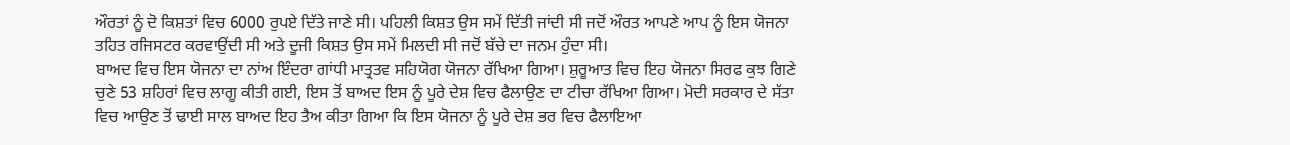ਔਰਤਾਂ ਨੂੰ ਦੋ ਕਿਸ਼ਤਾਂ ਵਿਚ 6000 ਰੁਪਏ ਦਿੱਤੇ ਜਾਣੇ ਸੀ। ਪਹਿਲੀ ਕਿਸ਼ਤ ਉਸ ਸਮੇਂ ਦਿੱਤੀ ਜਾਂਦੀ ਸੀ ਜਦੋਂ ਔਰਤ ਆਪਣੇ ਆਪ ਨੂੰ ਇਸ ਯੋਜਨਾ ਤਹਿਤ ਰਜਿਸਟਰ ਕਰਵਾਉਂਦੀ ਸੀ ਅਤੇ ਦੂਜੀ ਕਿਸ਼ਤ ਉਸ ਸਮੇਂ ਮਿਲਦੀ ਸੀ ਜਦੋਂ ਬੱਚੇ ਦਾ ਜਨਮ ਹੁੰਦਾ ਸੀ।
ਬਾਅਦ ਵਿਚ ਇਸ ਯੋਜਨਾ ਦਾ ਨਾਂਅ ਇੰਦਰਾ ਗਾਂਧੀ ਮਾਤ੍ਰਤਵ ਸਹਿਯੋਗ ਯੋਜਨਾ ਰੱਖਿਆ ਗਿਆ। ਸ਼ੁਰੂਆਤ ਵਿਚ ਇਹ ਯੋਜਨਾ ਸਿਰਫ ਕੁਝ ਗਿਣੇ ਚੁਣੇ 53 ਸ਼ਹਿਰਾਂ ਵਿਚ ਲਾਗੂ ਕੀਤੀ ਗਈ, ਇਸ ਤੋਂ ਬਾਅਦ ਇਸ ਨੂੰ ਪੂਰੇ ਦੇਸ਼ ਵਿਚ ਫੈਲਾਉਣ ਦਾ ਟੀਚਾ ਰੱਖਿਆ ਗਿਆ। ਮੋਦੀ ਸਰਕਾਰ ਦੇ ਸੱਤਾ ਵਿਚ ਆਉਣ ਤੋਂ ਢਾਈ ਸਾਲ ਬਾਅਦ ਇਹ ਤੈਅ ਕੀਤਾ ਗਿਆ ਕਿ ਇਸ ਯੋਜਨਾ ਨੂੰ ਪੂਰੇ ਦੇਸ਼ ਭਰ ਵਿਚ ਫੈਲਾਇਆ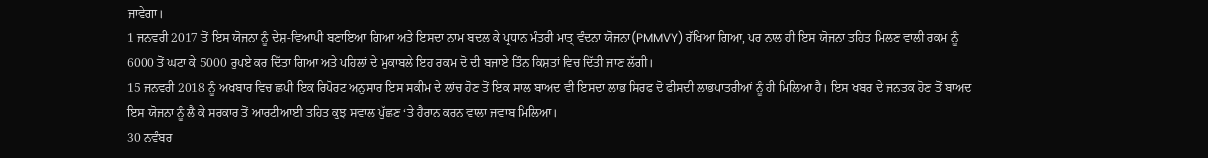ਜਾਵੇਗਾ।
1 ਜਨਵਰੀ 2017 ਤੋਂ ਇਸ ਯੋਜਨਾ ਨੂੰ ਦੇਸ਼-ਵਿਆਪੀ ਬਣਾਇਆ ਗਿਆ ਅਤੇ ਇਸਦਾ ਨਾਮ ਬਦਲ ਕੇ ਪ੍ਰਧਾਨ ਮੰਤਰੀ ਮਾਤ੍ ਵੰਦਨਾ ਯੋਜਨਾ(PMMVY) ਰੱਖਿਆ ਗਿਆ, ਪਰ ਨਾਲ ਹੀ ਇਸ ਯੋਜਨਾ ਤਹਿਤ ਮਿਲਣ ਵਾਲੀ ਰਕਮ ਨੂੰ 6000 ਤੋਂ ਘਟਾ ਕੇ 5000 ਰੁਪਏ ਕਰ ਦਿੱਤਾ ਗਿਆ ਅਤੇ ਪਹਿਲਾਂ ਦੇ ਮੁਕਾਬਲੇ ਇਹ ਰਕਮ ਦੋ ਦੀ ਬਜਾਏ ਤਿੰਨ ਕਿਸ਼ਤਾਂ ਵਿਚ ਦਿੱਤੀ ਜਾਣ ਲੱਗੀ।
15 ਜਨਵਰੀ 2018 ਨੂੰ ਅਖਬਾਰ ਵਿਚ ਛਪੀ ਇਕ ਰਿਪੋਰਟ ਅਨੁਸਾਰ ਇਸ ਸਕੀਮ ਦੇ ਲਾਂਚ ਹੋਣ ਤੋਂ ਇਕ ਸਾਲ ਬਾਅਦ ਵੀ ਇਸਦਾ ਲਾਭ ਸਿਰਫ ਦੋ ਫੀਸਦੀ ਲਾਭਪਾਤਰੀਆਂ ਨੂੰ ਹੀ ਮਿਲਿਆ ਹੈ। ਇਸ ਖਬਰ ਦੇ ਜਨਤਕ ਹੋਣ ਤੋਂ ਬਾਅਦ ਇਸ ਯੋਜਨਾ ਨੂੰ ਲੈ ਕੇ ਸਰਕਾਰ ਤੋਂ ਆਰਟੀਆਈ ਤਹਿਤ ਕੁਝ ਸਵਾਲ ਪੁੱਛਣ ‘ਤੇ ਹੈਰਾਨ ਕਰਨ ਵਾਲਾ ਜਵਾਬ ਮਿਲਿਆ।
30 ਨਵੰਬਰ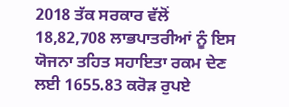2018 ਤੱਕ ਸਰਕਾਰ ਵੱਲੋਂ 18,82,708 ਲਾਭਪਾਤਰੀਆਂ ਨੂੰ ਇਸ ਯੋਜਨਾ ਤਹਿਤ ਸਹਾਇਤਾ ਰਕਮ ਦੇਣ ਲਈ 1655.83 ਕਰੋੜ ਰੁਪਏ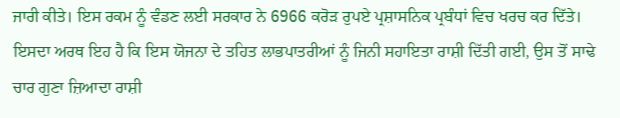ਜਾਰੀ ਕੀਤੇ। ਇਸ ਰਕਮ ਨੂੰ ਵੰਡਣ ਲਈ ਸਰਕਾਰ ਨੇ 6966 ਕਰੋੜ ਰੁਪਏ ਪ੍ਰਸ਼ਾਸਨਿਕ ਪ੍ਰਬੰਧਾਂ ਵਿਚ ਖਰਚ ਕਰ ਦਿੱਤੇ।
ਇਸਦਾ ਅਰਥ ਇਹ ਹੈ ਕਿ ਇਸ ਯੋਜਨਾ ਦੇ ਤਹਿਤ ਲਾਭਪਾਤਰੀਆਂ ਨੂੰ ਜਿਨੀ ਸਹਾਇਤਾ ਰਾਸ਼ੀ ਦਿੱਤੀ ਗਈ, ਉਸ ਤੋਂ ਸਾਢੇ ਚਾਰ ਗੁਣਾ ਜ਼ਿਆਦਾ ਰਾਸ਼ੀ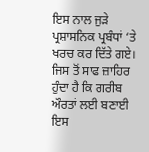ਇਸ ਨਾਲ ਜੁੜੇ ਪ੍ਰਸ਼ਾਸਨਿਕ ਪ੍ਰਬੰਧਾਂ ‘ਤੇ ਖਰਚ ਕਰ ਦਿੱਤੇ ਗਏ। ਜਿਸ ਤੋਂ ਸਾਫ ਜ਼ਾਹਿਰ ਹੁੰਦਾ ਹੈ ਕਿ ਗਰੀਬ ਔਰਤਾਂ ਲਈ ਬਣਾਈ ਇਸ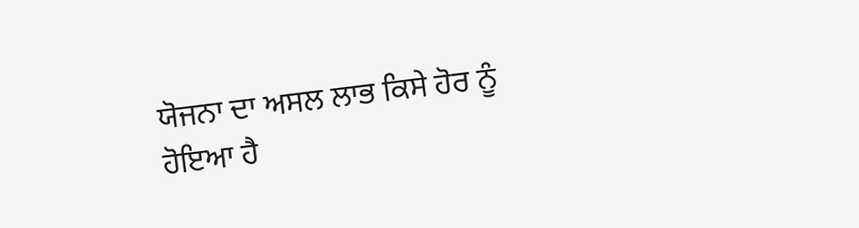ਯੋਜਨਾ ਦਾ ਅਸਲ ਲਾਭ ਕਿਸੇ ਹੋਰ ਨੂੰ ਹੋਇਆ ਹੈ